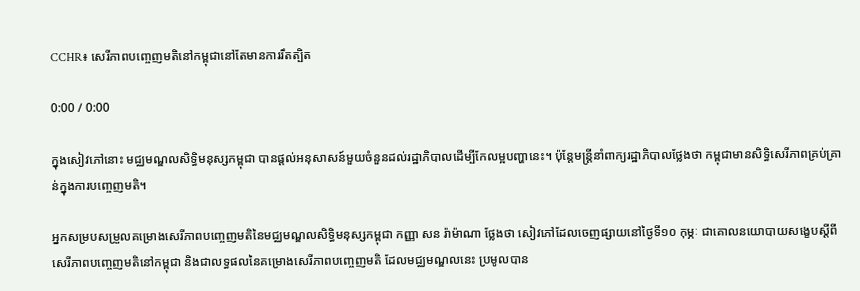CCHR៖ សេរីភាពបញ្ចេញមតិនៅកម្ពុជានៅតែមានការរឹតត្បិត

0:00 / 0:00

ក្នុងសៀវភៅនោះ មជ្ឈមណ្ឌលសិទ្ធិមនុស្សកម្ពុជា បានផ្ដល់អនុសាសន៍មួយចំនួនដល់រដ្ឋាភិបាលដើម្បីកែលម្អបញ្ហានេះ។ ប៉ុន្តែមន្ត្រីនាំពាក្យរដ្ឋាភិបាលថ្លែងថា កម្ពុជាមានសិទ្ធិសេរីភាពគ្រប់គ្រាន់ក្នុងការបញ្ចេញមតិ។

អ្នកសម្របសម្រួលគម្រោងសេរីភាពបញ្ចេញមតិនៃមជ្ឈមណ្ឌលសិទ្ធិមនុស្សកម្ពុជា កញ្ញា សន រ៉ាម៉ាណា ថ្លែងថា សៀវភៅដែលចេញផ្សាយនៅថ្ងៃទី១០ កុម្ភៈ ជាគោលនយោបាយសង្ខេបស្ដីពីសេរីភាពបញ្ចេញមតិនៅកម្ពុជា និងជាលទ្ធផលនៃគម្រោងសេរីភាពបញ្ចេញមតិ ដែលមជ្ឈមណ្ឌលនេះ ប្រមូលបាន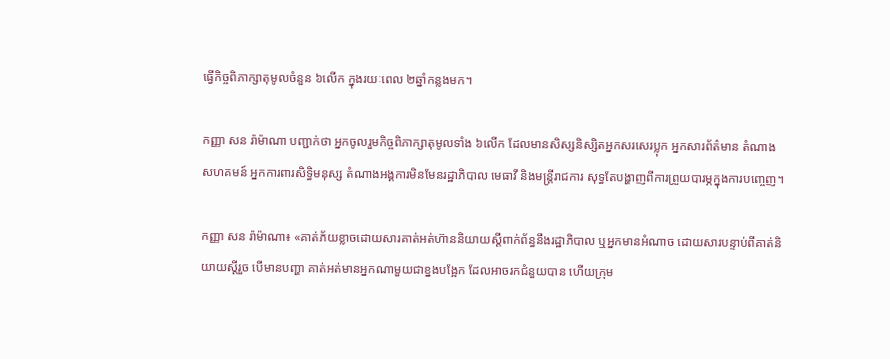ធ្វើកិច្ចពិភាក្សាតុមូលចំនួន ៦លើក ក្នុងរយៈពេល ២ឆ្នាំកន្លងមក។

កញ្ញា សន រ៉ាម៉ាណា បញ្ជាក់ថា អ្នកចូលរួមកិច្ចពិភាក្សាតុមូលទាំង ៦លើក ដែលមានសិស្សនិស្សិតអ្នកសរសេរប្លុក អ្នកសារព័ត៌មាន តំណាងសហគមន៍ អ្នកការពារសិទ្ធិមនុស្ស តំណាងអង្គការមិនមែនរដ្ឋាភិបាល មេធាវី និងមន្ត្រីរាជការ សុទ្ធតែបង្ហាញពីការព្រួយបារម្ភក្នុងការបញ្ចេញ។

កញ្ញា សន រ៉ាម៉ាណា៖ «គាត់ភ័យខ្លាចដោយសារគាត់អត់ហ៊ាននិយាយស្ដីពាក់ព័ន្ធនឹងរដ្ឋាភិបាល ឬអ្នកមានអំណាច ដោយសារបន្ទាប់ពីគាត់និយាយស្ដីរួច បើមានបញ្ហា គាត់អត់មានអ្នកណាមួយជាខ្នងបង្អែក ដែលអាចរកជំនួយបាន ហើយក្រុម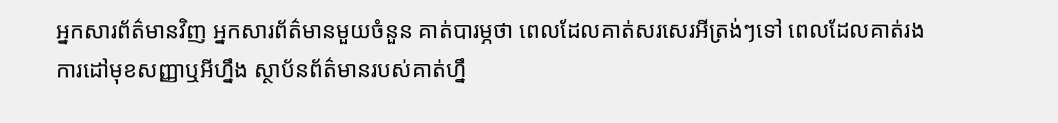អ្នកសារព័ត៌មានវិញ អ្នកសារព័ត៌មានមួយចំនួន គាត់បារម្ភថា ពេលដែលគាត់សរសេរអីត្រង់ៗទៅ ពេលដែលគាត់រងការដៅមុខសញ្ញាឬអីហ្នឹង ស្ថាប័នព័ត៌មានរបស់គាត់ហ្នឹ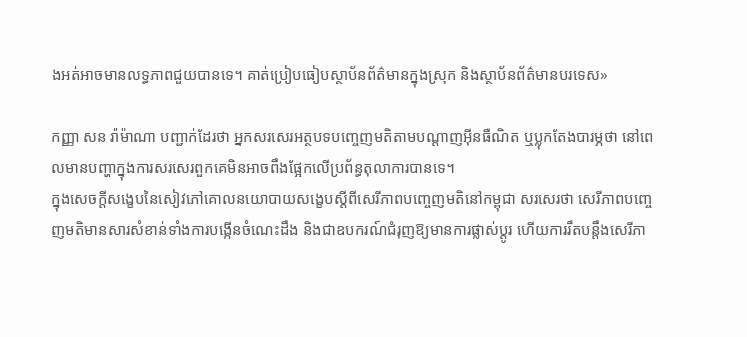ងអត់អាចមានលទ្ធភាពជួយបានទេ។ គាត់ប្រៀបធៀបស្ថាប័នព័ត៌មានក្នុងស្រុក និងស្ថាប័នព័ត៌មានបរទេស»

កញ្ញា សន រ៉ាម៉ាណា បញ្ជាក់ដែរថា អ្នកសរសេរអត្ថបទបញ្ចេញមតិតាមបណ្ដាញអ៊ីនធឺណិត ឬប្លុកតែងបារម្ភថា នៅពេលមានបញ្ហាក្នុងការសរសេរពួកគេមិនអាចពឹងផ្អែកលើប្រព័ន្ធតុលាការបានទេ។
ក្នុងសេចក្ដីសង្ខេបនៃសៀវភៅគោលនយោបាយសង្ខេបស្ដីពីសេរីភាពបញ្ចេញមតិនៅកម្ពុជា សរសេរថា សេរីភាពបញ្ចេញមតិមានសារសំខាន់ទាំងការបង្កើនចំណេះដឹង និងជាឧបករណ៍ជំរុញឱ្យមានការផ្លាស់ប្ដូរ ហើយការរឹតបន្តឹងសេរីភា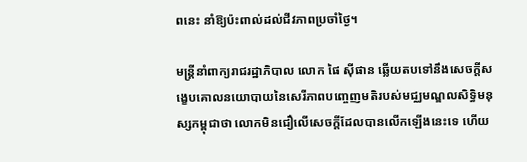ពនេះ នាំឱ្យប៉ះពាល់ដល់ជីវភាពប្រចាំថ្ងៃ។

មន្ត្រីនាំពាក្យរាជរដ្ឋាភិបាល លោក ផៃ ស៊ីផាន ឆ្លើយតបទៅនឹងសេចក្ដីសង្ខេបគោលនយោបាយនៃសេរីភាពបញ្ចេញមតិរបស់មជ្ឈមណ្ឌលសិទ្ធិមនុស្សកម្ពុជាថា លោកមិនជឿលើសេចក្ដីដែលបានលើកឡើងនេះទេ ហើយ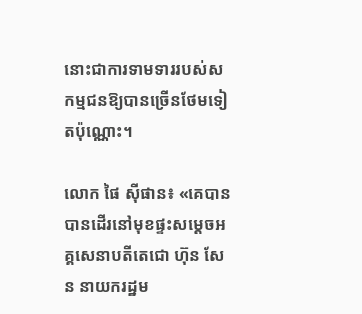នោះជាការទាមទាររបស់សកម្មជនឱ្យបានច្រើនថែមទៀតប៉ុណ្ណោះ។

លោក ផៃ ស៊ីផាន៖ «គេបានបានដើរនៅមុខផ្ទះសម្ដេចអគ្គសេនាបតីតេជោ ហ៊ុន សែន នាយករដ្ឋម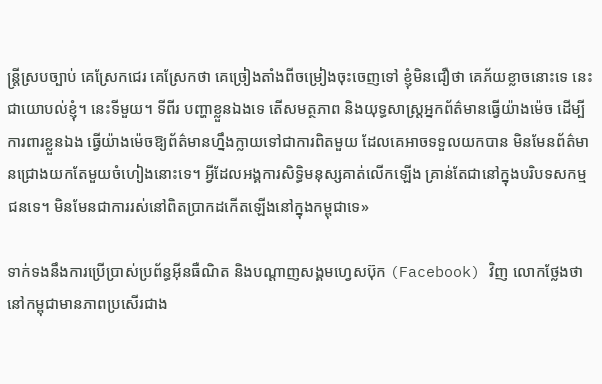ន្ត្រីស្របច្បាប់ គេស្រែកជេរ គេស្រែកថា គេច្រៀងតាំងពីចម្រៀងចុះចេញទៅ ខ្ញុំមិនជឿថា គេភ័យខ្លាចនោះទេ នេះជាយោបល់ខ្ញុំ។ នេះទីមួយ។ ទីពីរ បញ្ហាខ្លួនឯងទេ តើសមត្ថភាព និងយុទ្ធសាស្ត្រអ្នកព័ត៌មានធ្វើយ៉ាងម៉េច ដើម្បីការពារខ្លួនឯង ធ្វើយ៉ាងម៉េចឱ្យព័ត៌មានហ្នឹងក្លាយទៅជាការពិតមួយ ដែលគេអាចទទួលយកបាន មិនមែនព័ត៌មានជ្រោងយកតែមួយចំហៀងនោះទេ។ អ្វីដែលអង្គការសិទ្ធិមនុស្សគាត់លើកឡើង គ្រាន់តែជានៅក្នុងបរិបទសកម្មជនទេ។ មិនមែនជាការរស់នៅពិតប្រាកដកើតឡើងនៅក្នុងកម្ពុជាទេ»

ទាក់ទងនឹងការប្រើប្រាស់ប្រព័ន្ធអ៊ីនធឺណិត និងបណ្ដាញសង្គមហ្វេសប៊ុក (Facebook) វិញ លោកថ្លែងថា នៅកម្ពុជាមានភាពប្រសើរជាង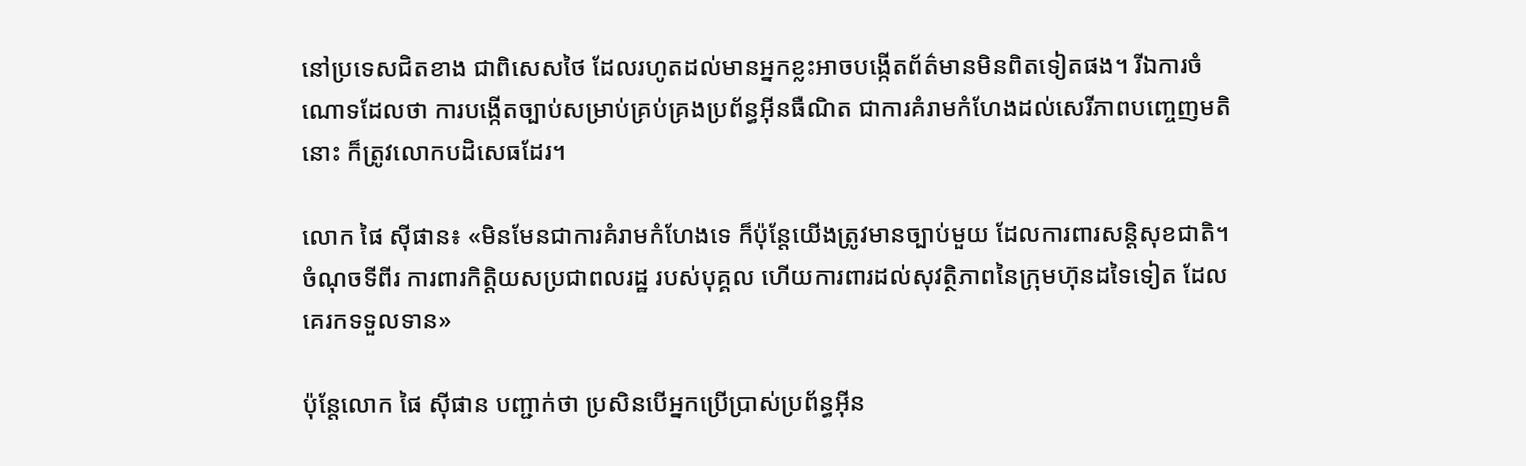នៅប្រទេសជិតខាង ជាពិសេសថៃ ដែលរហូតដល់មានអ្នកខ្លះអាចបង្កើតព័ត៌មានមិនពិតទៀតផង។ រីឯការចំណោទដែលថា ការបង្កើតច្បាប់សម្រាប់គ្រប់គ្រងប្រព័ន្ធអ៊ីនធឺណិត ជាការគំរាមកំហែងដល់សេរីភាពបញ្ចេញមតិនោះ ក៏ត្រូវលោកបដិសេធដែរ។

លោក ផៃ ស៊ីផាន៖ «មិនមែនជាការគំរាមកំហែងទេ ក៏ប៉ុន្តែយើងត្រូវមានច្បាប់មួយ ដែលការពារសន្តិសុខជាតិ។ ចំណុចទីពីរ ការពារកិត្តិយសប្រជាពលរដ្ឋ របស់បុគ្គល ហើយការពារដល់សុវត្ថិភាពនៃក្រុមហ៊ុនដទៃទៀត ដែលគេរកទទួលទាន»

ប៉ុន្តែលោក ផៃ ស៊ីផាន បញ្ជាក់ថា ប្រសិនបើអ្នកប្រើប្រាស់ប្រព័ន្ធអ៊ីន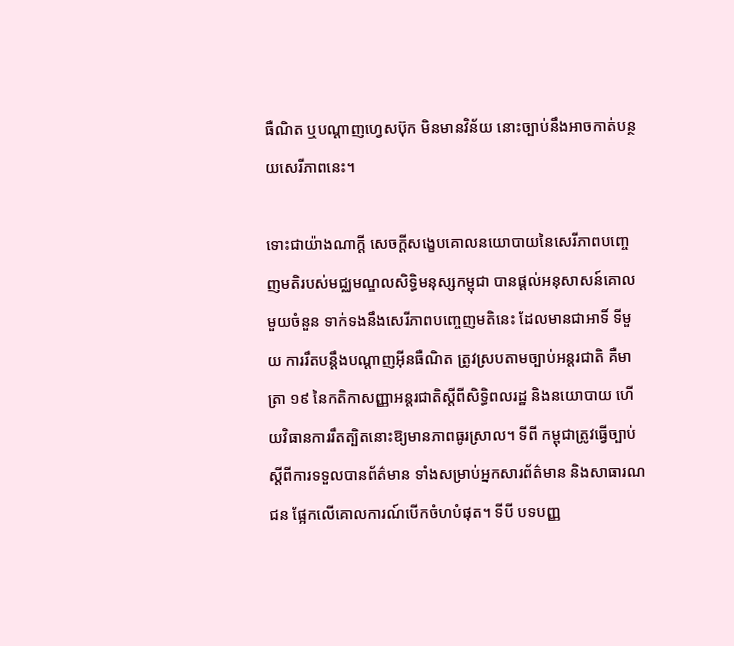ធឺណិត ឬបណ្ដាញហ្វេសប៊ុក មិនមានវិន័យ នោះច្បាប់នឹងអាចកាត់បន្ថយសេរីភាពនេះ។

ទោះជាយ៉ាងណាក្ដី សេចក្ដីសង្ខេបគោលនយោបាយនៃសេរីភាពបញ្ចេញមតិរបស់មជ្ឈមណ្ឌលសិទ្ធិមនុស្សកម្ពុជា បានផ្ដល់អនុសាសន៍គោលមួយចំនួន ទាក់ទងនឹងសេរីភាពបញ្ចេញមតិនេះ ដែលមានជាអាទិ៍ ទីមួយ ការរឹតបន្តឹងបណ្ដាញអ៊ីនធឺណិត ត្រូវស្របតាមច្បាប់អន្តរជាតិ គឺមាត្រា ១៩ នៃកតិកាសញ្ញាអន្តរជាតិស្ដីពីសិទ្ធិពលរដ្ឋ និងនយោបាយ ហើយវិធានការរឹតត្បិតនោះឱ្យមានភាពធូរស្រាល។ ទីពី កម្ពុជាត្រូវធ្វើច្បាប់ស្ដីពីការទទួលបានព័ត៌មាន ទាំងសម្រាប់អ្នកសារព័ត៌មាន និងសាធារណជន ផ្អែកលើគោលការណ៍បើកចំហបំផុត។ ទីបី បទបញ្ញ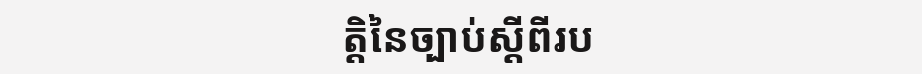ត្តិនៃច្បាប់ស្ដីពីរប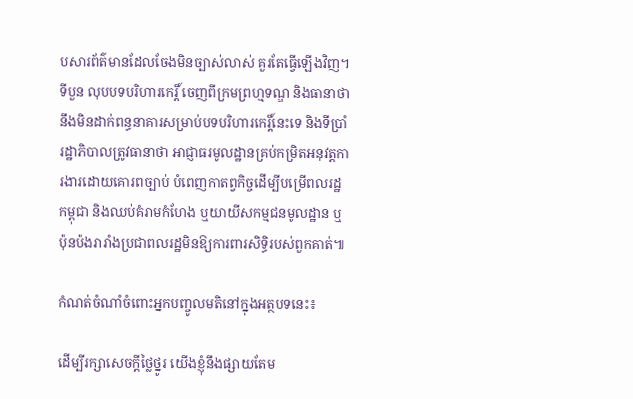បសារព័ត៌មានដែលចែងមិនច្បាស់លាស់ គួរតែធ្វើឡើងវិញ។ ទីបួន លុបបទបរិហារកេរ្តិ៍ ចេញពីក្រមព្រហ្មទណ្ឌ និងធានាថា នឹងមិនដាក់ពន្ធនាគារសម្រាប់បទបរិហារកេរ្តិ៍នេះទេ និងទីប្រាំ រដ្ឋាភិបាលត្រូវធានាថា អាជ្ញាធរមូលដ្ឋានគ្រប់កម្រិតអនុវត្តការងារដោយគោរពច្បាប់ បំពេញកាតព្វកិច្ចដើម្បីបម្រើពលរដ្ឋកម្ពុជា និងឈប់គំរាមកំហែង ឬយាយីសកម្មជនមូលដ្ឋាន ឬប៉ុនប៉ងរារាំងប្រជាពលរដ្ឋមិនឱ្យការពារសិទ្ធិរបស់ពួកគាត់៕

កំណត់ចំណាំចំពោះអ្នកបញ្ចូលមតិនៅក្នុងអត្ថបទនេះ៖

ដើម្បីរក្សាសេចក្ដីថ្លៃថ្នូរ យើងខ្ញុំនឹងផ្សាយតែម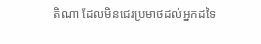តិណា ដែលមិនជេរប្រមាថដល់អ្នកដទៃ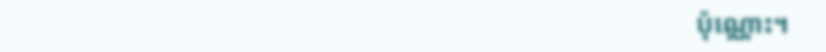ប៉ុណ្ណោះ។